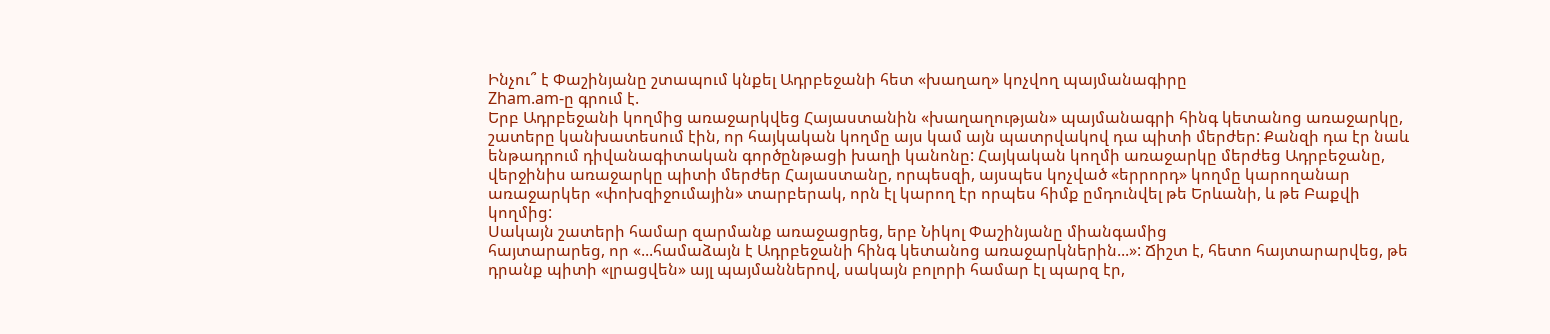Ինչու՞ է Փաշինյանը շտապում կնքել Ադրբեջանի հետ «խաղաղ» կոչվող պայմանագիրը
Zham.am-ը գրում է.
Երբ Ադրբեջանի կողմից առաջարկվեց Հայաստանին «խաղաղության» պայմանագրի հինգ կետանոց առաջարկը, շատերը կանխատեսում էին, որ հայկական կողմը այս կամ այն պատրվակով դա պիտի մերժեր: Քանզի դա էր նաև ենթադրում դիվանագիտական գործընթացի խաղի կանոնը: Հայկական կողմի առաջարկը մերժեց Ադրբեջանը, վերջինիս առաջարկը պիտի մերժեր Հայաստանը, որպեսզի, այսպես կոչված «երրորդ» կողմը կարողանար առաջարկեր «փոխզիջումային» տարբերակ, որն էլ կարող էր որպես հիմք ըմդունվել թե Երևանի, և թե Բաքվի կողմից:
Սակայն շատերի համար զարմանք առաջացրեց, երբ Նիկոլ Փաշինյանը միանգամից
հայտարարեց, որ «...համաձայն է Ադրբեջանի հինգ կետանոց առաջարկներին...»: Ճիշտ է, հետո հայտարարվեց, թե դրանք պիտի «լրացվեն» այլ պայմաններով, սակայն բոլորի համար էլ պարզ էր,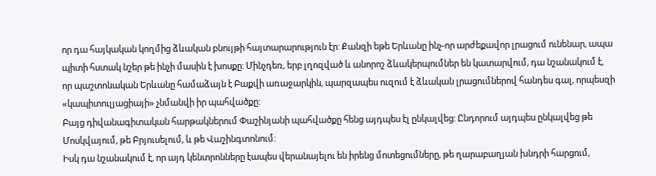որ դա հայկական կողմից ձևական բնույթի հայտարարություն էր: Քանզի եթե Երևանը ինչ-որ արժեքավոր լրացում ունենար, ապա պիտի հստակ նշեր թե ինչի մասին է խոսքը: Մինչդեռ, երբ լղոզված և անորոշ ձևակերպումներ են կատարվում, դա նշանակում է, որ պաշտոնական Երևանը համաձայն է Բաքվի առաջարկին, պարզապես ուզում է ձևական լրացումներով հանդես գալ, որպեսզի «կապիտուլյացիայի» չնմանվի իր պահվածքը:
Բայց դիվանագիտական հարթակներում Փաշինյանի պահվածքը հենց այդպես էլ ընկալվեց: Ընդորում այդպես ընկալվեց թե Մոսկվայում, թե Բրյուսելում, և թե Վաշինգտոնում:
Իսկ դա նշանակում է, որ այդ կենտրոնները էապես վերանայելու են իրենց մոտեցումները, թե ղարաբաղյան խնդրի հարցում,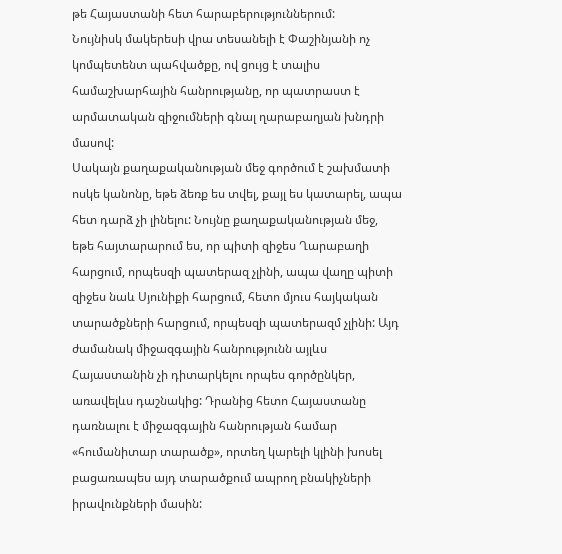թե Հայաստանի հետ հարաբերություններում:
Նույնիսկ մակերեսի վրա տեսանելի է Փաշինյանի ոչ կոմպետենտ պահվածքը, ով ցույց է տալիս համաշխարհային հանրությանը, որ պատրաստ է արմատական զիջումների գնալ ղարաբաղյան խնդրի մասով:
Սակայն քաղաքականության մեջ գործում է շախմատի ոսկե կանոնը, եթե ձեռք ես տվել, քայլ ես կատարել, ապա հետ դարձ չի լինելու: Նույնը քաղաքականության մեջ, եթե հայտարարում ես, որ պիտի զիջես Ղարաբաղի հարցում, որպեսզի պատերազ չլինի, ապա վաղը պիտի զիջես նաև Սյունիքի հարցում, հետո մյուս հայկական տարածքների հարցում, որպեսզի պատերազմ չլինի: Այդ ժամանակ միջազգային հանրությունն այլևս Հայաստանին չի դիտարկելու որպես գործընկեր, առավելևս դաշնակից: Դրանից հետո Հայաստանը դառնալու է միջազգային հանրության համար «հումանիտար տարածք», որտեղ կարելի կլինի խոսել բացառապես այդ տարածքում ապրող բնակիչների իրավունքների մասին: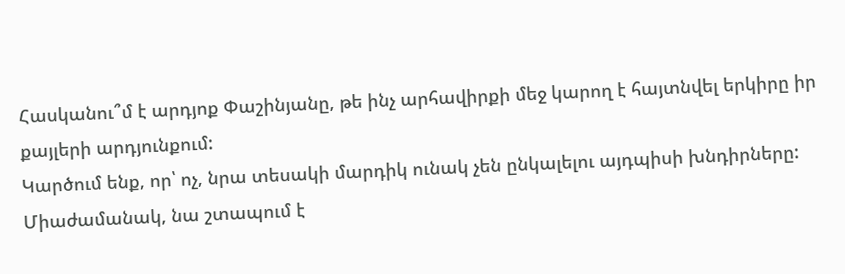Հասկանու՞մ է արդյոք Փաշինյանը, թե ինչ արհավիրքի մեջ կարող է հայտնվել երկիրը իր քայլերի արդյունքում:
Կարծում ենք, որ՝ ոչ, նրա տեսակի մարդիկ ունակ չեն ընկալելու այդպիսի խնդիրները: Միաժամանակ, նա շտապում է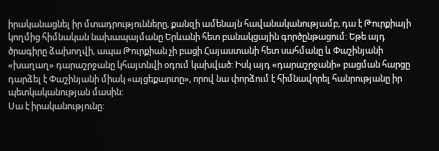իրականացնել իր մտադրությունները, քանզի ամենայն հավանականությամբ, դա է Թուրքիայի կողմից հիմնական նախապայմանը Երևանի հետ բանակցային գործընթացում: Եթե այդ ծրագիրը ձախողվի, ապա Թուրքիան չի բացի Հայաստանի հետ սահմանը և Փաշինյանի «խաղաղ» դարաշրջանը կհայտնվի օդում կախված: Իսկ այդ «դարաշրջանի» բացման հարցը դարձել է Փաշինյանի միակ «այցեքարտը», որով նա փորձում է հիմնավորել հանրությանը իր պետկականության մասին:
Սա է իրականությունը: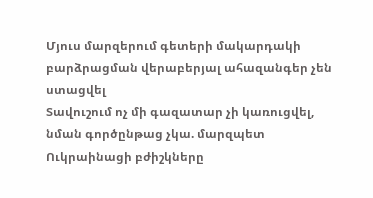Մյուս մարզերում գետերի մակարդակի բարձրացման վերաբերյալ ահազանգեր չեն ստացվել
Տավուշում ոչ մի գազատար չի կառուցվել, նման գործընթաց չկա. մարզպետ
Ուկրաինացի բժիշկները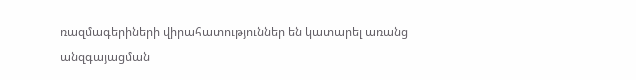ռազմագերիների վիրահատություններ են կատարել առանց անզգայացման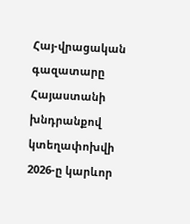Հայ-վրացական գազատարը Հայաստանի խնդրանքով կտեղափոխվի
2026-ը կարևոր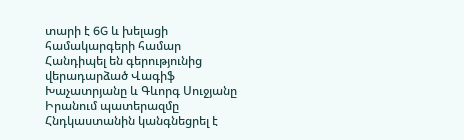տարի է 6G և խելացի համակարգերի համար
Հանդիպել են գերությունից վերադարձած Վագիֆ Խաչատրյանը և Գևորգ Սուջյանը
Իրանում պատերազմը Հնդկաստանին կանգնեցրել է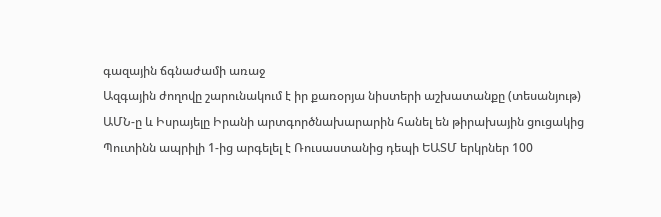գազային ճգնաժամի առաջ
Ազգային ժողովը շարունակում է իր քառօրյա նիստերի աշխատանքը (տեսանյութ)
ԱՄՆ-ը և Իսրայելը Իրանի արտգործնախարարին հանել են թիրախային ցուցակից
Պուտինն ապրիլի 1-ից արգելել է Ռուսաստանից դեպի ԵԱՏՄ երկրներ 100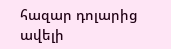հազար դոլարից ավելի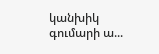կանխիկ գումարի ա...